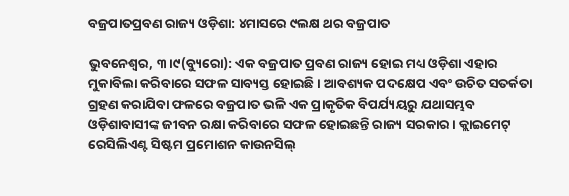ବଜ୍ରପାତପ୍ରବଣ ରାଜ୍ୟ ଓଡ଼ିଶା: ୪ମାସରେ ୯ଲକ୍ଷ ଥର ବଜ୍ରପାତ

ଭୁବନେଶ୍ୱର, ୩।୯(ବ୍ୟୁରୋ): ଏକ ବଜ୍ରପାତ ପ୍ରବଣ ରାଜ୍ୟ ହୋଇ ମଧ୍ୟ ଓଡ଼ିଶା ଏହାର ମୁକାବିଲା କରିବାରେ ସଫଳ ସାବ୍ୟସ୍ତ ହୋଇଛି। ଆବଶ୍ୟକ ପଦକ୍ଷେପ ଏବଂ ଉଚିତ ସତର୍କତା ଗ୍ରହଣ କରାଯିବା ଫଳରେ ବଜ୍ରପାତ ଭଳି ଏକ ପ୍ରାକୃତିକ ବିପର୍ଯ୍ୟୟରୁ ଯଥାସମ୍ଭବ ଓଡ଼ିଶାବାସୀଙ୍କ ଜୀବନ ରକ୍ଷା କରିବାରେ ସଫଳ ହୋଇଛନ୍ତି ରାଜ୍ୟ ସରକାର। କ୍ଲାଇମେଟ୍‌ ରେସିଲିଏଣ୍ଟ ସିଷ୍ଟମ ପ୍ରମୋଶନ କାଉନସିଲ୍‌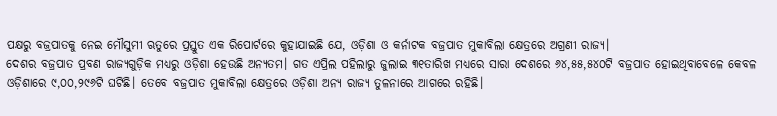ପକ୍ଷରୁ ବଜ୍ରପାତକୁ ନେଇ ମୌସୁମୀ ଋତୁରେ ପ୍ରସ୍ତୁତ ଏକ ରିପୋର୍ଟରେ କୁହାଯାଇଛି ଯେ, ଓଡ଼ିଶା ଓ କର୍ନାଟକ ବଜ୍ରପାତ ମୁକାବିଲା କ୍ଷେତ୍ରରେ ଅଗ୍ରଣୀ ରାଜ୍ୟ।
ଦେଶର ବଜ୍ରପାତ ପ୍ରବଣ ରାଜ୍ୟଗୁଡ଼ିକ ମଧ୍ୟରୁ ଓଡ଼ିଶା ହେଉଛି ଅନ୍ୟତମ। ଗତ ଏପ୍ରିଲ ପହିଲାରୁ ଜୁଲାଇ ୩୧ତାରିଖ ମଧ୍ୟରେ ସାରା ଦେଶରେ ୬୪,୫୫,୫୪୦ଟି ବଜ୍ରପାତ ହୋଇଥିବାବେଳେ କେବଳ ଓଡ଼ିଶାରେ ୯,୦୦,୨୯୬ଟି ଘଟିଛି। ତେବେ ବଜ୍ରପାତ ମୁକାବିଲା କ୍ଷେତ୍ରରେ ଓଡ଼ିଶା ଅନ୍ୟ ରାଜ୍ୟ ତୁଳନାରେ ଆଗରେ ରହିଛି।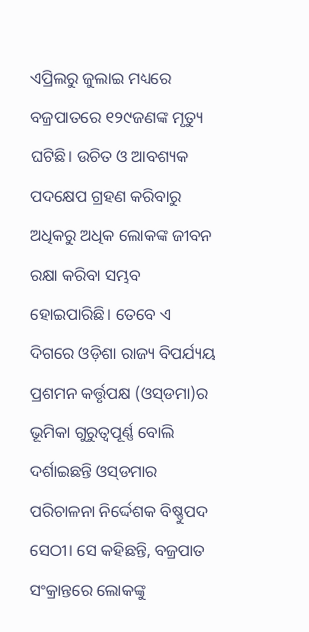ଏପ୍ରିଲରୁ ଜୁଲାଇ ମଧ୍ୟରେ ବଜ୍ରପାତରେ ୧୨୯ଜଣଙ୍କ ମୃତ୍ୟୁ ଘଟିଛି। ଉଚିତ ଓ ଆବଶ୍ୟକ ପଦକ୍ଷେପ ଗ୍ରହଣ କରିବାରୁ ଅଧିକରୁ ଅଧିକ ଲୋକଙ୍କ ଜୀବନ ରକ୍ଷା କରିବା ସମ୍ଭବ ହୋଇପାରିଛି। ତେବେ ଏ ଦିଗରେ ଓଡ଼ିଶା ରାଜ୍ୟ ବିପର୍ଯ୍ୟୟ ପ୍ରଶମନ କର୍ତ୍ତୃପକ୍ଷ (ଓସ୍‌ଡମା)ର ଭୂମିକା ଗୁରୁତ୍ୱପୂର୍ଣ୍ଣ ବୋଲି ଦର୍ଶାଇଛନ୍ତି ଓସ୍‌ଡମାର ପରିଚାଳନା ନିର୍ଦ୍ଦେଶକ ବିଷ୍ଣୁପଦ ସେଠୀ। ସେ କହିଛନ୍ତି, ବଜ୍ରପାତ ସଂକ୍ରାନ୍ତରେ ଲୋକଙ୍କୁ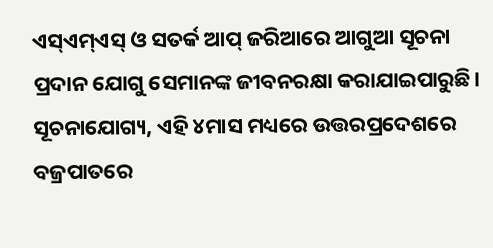ଏସ୍‌ଏମ୍‌ଏସ୍‌ ଓ ସତର୍କ ଆପ୍‌ ଜରିଆରେ ଆଗୁଆ ସୂଚନା ପ୍ରଦାନ ଯୋଗୁ ସେମାନଙ୍କ ଜୀବନରକ୍ଷା କରାଯାଇପାରୁଛି।
ସୂଚନାଯୋଗ୍ୟ, ଏହି ୪ମାସ ମଧ୍ୟରେ ଉତ୍ତରପ୍ରଦେଶରେ ବଜ୍ରପାତରେ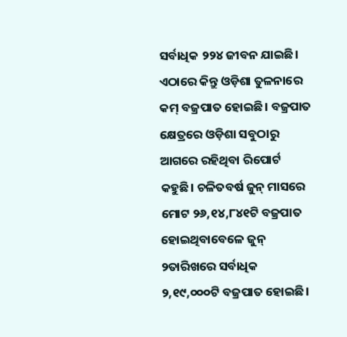ସର୍ବାଧିକ ୨୨୪ ଜୀବନ ଯାଇଛି। ଏଠାରେ କିନ୍ତୁ ଓଡ଼ିଶା ତୁଳନାରେ କମ୍‌ ବଜ୍ରପାତ ହୋଇଛି। ବଜ୍ରପାତ କ୍ଷେତ୍ରରେ ଓଡ଼ିଶା ସବୁଠାରୁ ଆଗରେ ରହିଥିବା ରିପୋର୍ଟ କହୁଛି। ଚଳିତବର୍ଷ ଜୁନ୍‌ ମାସରେ ମୋଟ ୨୬,୧୪,୮୪୧ଟି ବଜ୍ରପାତ ହୋଇଥିବାବେଳେ ଜୁନ୍‌ ୨ତାରିଖରେ ସର୍ବାଧିକ ୨,୧୯,୦୦୦ଟି ବଜ୍ରପାତ ହୋଇଛି।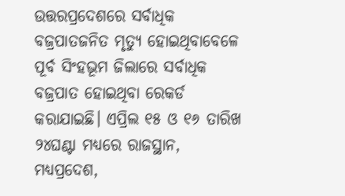ଉତ୍ତରପ୍ରଦେଶରେ ସର୍ବାଧିକ ବଜ୍ରପାତଜନିତ ମୃତ୍ୟୁ ହୋଇଥିବାବେଳେ ପୂର୍ବ ସିଂହଭୂମ ଜିଲାରେ ସର୍ବାଧିକ ବଜ୍ରପାତ ହୋଇଥିବା ରେକର୍ଡ କରାଯାଇଛି। ଏପ୍ରିଲ ୧୫ ଓ ୧୬ ତାରିଖ ୨୪ଘଣ୍ଟା ମଧ୍ୟରେ ରାଜସ୍ଥାନ, ମଧ୍ୟପ୍ରଦେଶ,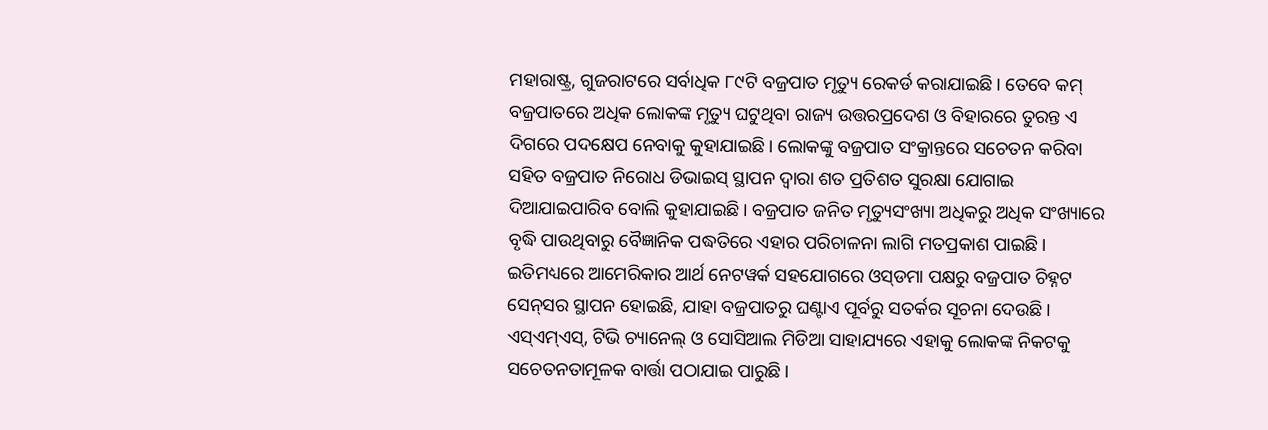ମହାରାଷ୍ଟ୍ର, ଗୁଜରାଟରେ ସର୍ବାଧିକ ୮୯ଟି ବଜ୍ରପାତ ମୃତ୍ୟୁ ରେକର୍ଡ କରାଯାଇଛି। ତେବେ କମ୍‌ ବଜ୍ରପାତରେ ଅଧିକ ଲୋକଙ୍କ ମୃତ୍ୟୁ ଘଟୁଥିବା ରାଜ୍ୟ ଉତ୍ତରପ୍ରଦେଶ ଓ ବିହାରରେ ତୁରନ୍ତ ଏ ଦିଗରେ ପଦକ୍ଷେପ ନେବାକୁ କୁହାଯାଇଛି। ଲୋକଙ୍କୁ ବଜ୍ରପାତ ସଂକ୍ରାନ୍ତରେ ସଚେତନ କରିବା ସହିତ ବଜ୍ରପାତ ନିରୋଧ ଡିଭାଇସ୍‌ ସ୍ଥାପନ ଦ୍ୱାରା ଶତ ପ୍ରତିଶତ ସୁରକ୍ଷା ଯୋଗାଇ ଦିଆଯାଇପାରିବ ବୋଲି କୁହାଯାଇଛି। ବଜ୍ରପାତ ଜନିତ ମୃତ୍ୟୁସଂଖ୍ୟା ଅଧିକରୁ ଅଧିକ ସଂଖ୍ୟାରେ ବୃଦ୍ଧି ପାଉଥିବାରୁ ବୈଜ୍ଞାନିକ ପଦ୍ଧତିରେ ଏହାର ପରିଚାଳନା ଲାଗି ମତପ୍ରକାଶ ପାଇଛି। ଇତିମଧ୍ୟରେ ଆମେରିକାର ଆର୍ଥ ନେଟୱର୍କ ସହଯୋଗରେ ଓସ୍‌ଡମା ପକ୍ଷରୁ ବଜ୍ରପାତ ଚିହ୍ନଟ ସେନ୍‌ସର ସ୍ଥାପନ ହୋଇଛି, ଯାହା ବଜ୍ରପାତରୁ ଘଣ୍ଟାଏ ପୂର୍ବରୁ ସତର୍କର ସୂଚନା ଦେଉଛି। ଏସ୍‌ଏମ୍‌ଏସ୍‌, ଟିଭି ଚ୍ୟାନେଲ୍‌ ଓ ସୋସିଆଲ ମିଡିଆ ସାହାଯ୍ୟରେ ଏହାକୁ ଲୋକଙ୍କ ନିକଟକୁ ସଚେତନତାମୂଳକ ବାର୍ତ୍ତା ପଠାଯାଇ ପାରୁଛି।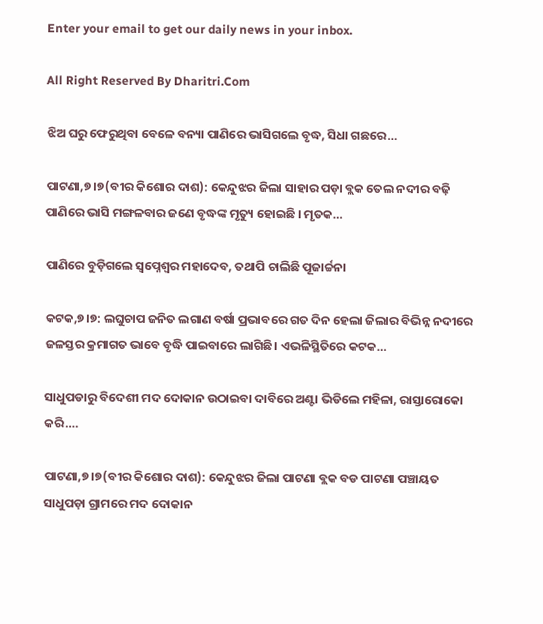Enter your email to get our daily news in your inbox.

All Right Reserved By Dharitri.Com

ଝିଅ ଘରୁ ଫେରୁଥିବା ବେଳେ ବନ୍ୟା ପାଣିରେ ଭାସିଗଲେ ବୃଦ୍ଧ, ସିଧା ଗଛରେ…

ପାଟଣା,୭।୭(ବୀର କିଶୋର ଦାଶ): କେନ୍ଦୁଝର ଜିଲା ସାହାର ପଡ଼ା ବ୍ଲକ ତେଲ ନଦୀର ବଢ଼ି ପାଣିରେ ଭାସି ମଙ୍ଗଳବାର ଜଣେ ବୃଦ୍ଧଙ୍କ ମୃତ୍ୟୁ ହୋଇଛି । ମୃତକ…

ପାଣିରେ ବୁଡ଼ିଗଲେ ସ୍ବପ୍ନେଶ୍ୱର ମହାଦେବ, ତଥାପି ଚାଲିଛି ପୂଜାର୍ଚ୍ଚନା

କଟକ,୭।୭: ଲଘୁଚାପ ଜନିତ ଲଗାଣ ବର୍ଷା ପ୍ରଭାବରେ ଗତ ଦିନ ହେଲା ଜିଲାର ବିଭିନ୍ନ ନଦୀରେ ଜଳସ୍ତର କ୍ରମାଗତ ଭାବେ ବୃଦ୍ଧି ପାଇବାରେ ଲାଗିଛି। ଏଭଳିସ୍ଥିତିରେ କଟକ…

ସାଧୁପଡାରୁ ବିଦେଶୀ ମଦ ଦୋକାନ ଉଠାଇବା ଦାବିରେ ଅଣ୍ଟା ଭିଡିଲେ ମହିଳା, ରାସ୍ତାରୋକୋ କରି….

ପାଟଣା,୭।୭(ବୀର କିଶୋର ଦାଶ): କେନ୍ଦୁଝର ଜିଲା ପାଟଣା ବ୍ଲକ ବଡ ପାଟଣା ପଞ୍ଚାୟତ ସାଧୁପଡ଼ା ଗ୍ରାମରେ ମଦ ଦୋକାନ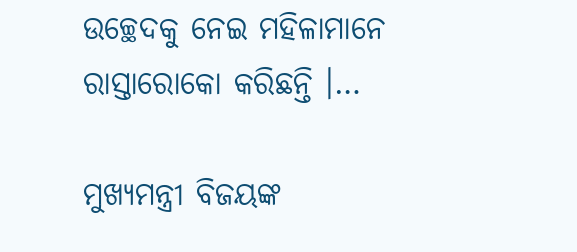ଉଚ୍ଛେଦକୁ ନେଇ ମହିଳାମାନେ ରାସ୍ତାରୋକୋ କରିଛନ୍ତି ।…

ମୁଖ୍ୟମନ୍ତ୍ରୀ ବିଜୟଙ୍କ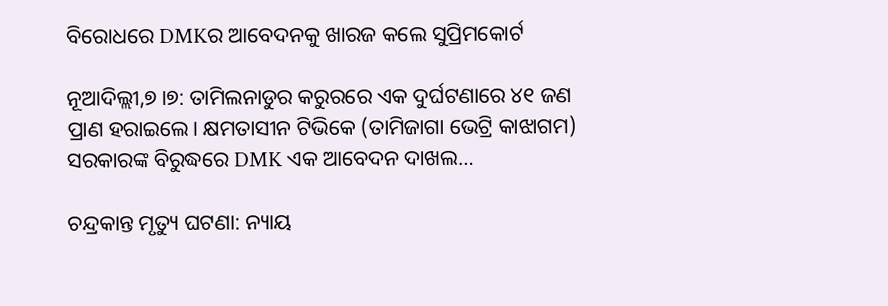ବିରୋଧରେ DMKର ଆବେଦନକୁ ଖାରଜ କଲେ ସୁପ୍ରିମକୋର୍ଟ

ନୂଆଦିଲ୍ଲୀ,୭।୭: ତାମିଲନାଡୁର କରୁରରେ ଏକ ଦୁର୍ଘଟଣାରେ ୪୧ ଜଣ ପ୍ରାଣ ହରାଇଲେ। କ୍ଷମତାସୀନ ଟିଭିକେ (ତାମିଜାଗା ଭେଟ୍ରି କାଝାଗମ) ସରକାରଙ୍କ ବିରୁଦ୍ଧରେ DMK ଏକ ଆବେଦନ ଦାଖଲ…

ଚନ୍ଦ୍ରକାନ୍ତ ମୃତ୍ୟୁ ଘଟଣା: ନ୍ୟାୟ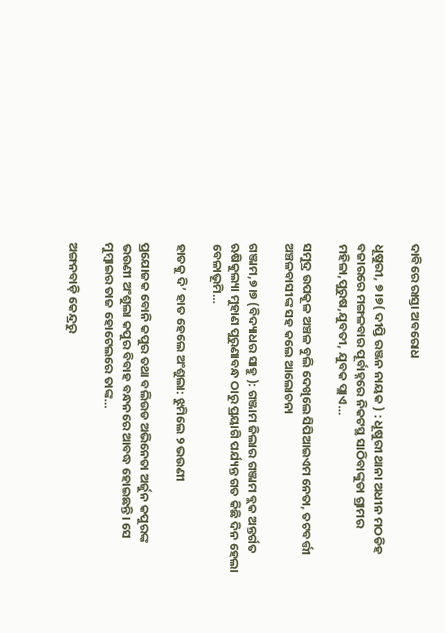ଦାବିରେ ରାସ୍ତା ଅବରୋଧ

ଧୂଷୁରୀ, ୭।୭( ଦୀପ୍ତି ରଞ୍ଜନ ନାୟକ ) : ଧୂଷୁରୀ ଥାନା ଅଧୀନ ମଠଡିହ ବଜାରରେ ମଙ୍ଗଳବାର ପୂର୍ବାହ୍ନରେ ନିକଟସ୍ଥ ସାଠିବାଙ୍କୁଡା ଗ୍ରାମର ମହିଳା,ପୁରୁଷ,ଯୁବତୀ, ଯୁବକ ପ୍ଲାଏ…

ସମୁଦ୍ର ଉପକୂଳ ଅଞ୍ଚଳ ବୁଲି ଦେଖିଲେ ସିପିଆଇଏମ ନେତା, ତଟବର୍ତ୍ତୀ ଅଞ୍ଚଳବାସୀଙ୍କ ସହ କଲେ ଆଲୋଚନା

ଗଞ୍ଜାମ,୭।୭ (ବିଦ୍ୟାଧର ସାହୁ ): ଗଞ୍ଜାମ ଜିଲାର ଗଞ୍ଜାମ ବ୍ଲକ ଅନ୍ତର୍ଗତ ଋଷିକୁଲ୍ୟା ମୁହାଣ ପୁରୁଣାବନ୍ଧ ଠାରୁ ପ୍ରୟାଗି ପର୍ଯ୍ୟନ୍ତ ଗତ କିଛି ଦିନ ହେଲା ବେଳାଭୂମି…

ହାତକୁ ଦି’ ହାତ ହେଲେ ଅଂଶୁଲା: ଝୁମିଲେ ୨ ଭଉଣୀ

ପ୍ରଯୋଜକ ବୋନି କପୁର ତଥା ବଲିଉଡ ଅଭିନେତା ଅର୍ଜୁନ କପୁରଙ୍କ ଭଉଣୀ ଅଂଶୁଲା କପୁର ବିବାହ ବନ୍ଧନରେ ଆବଦ୍ଧ ହୋଇଛନ୍ତି। ସେ ମୁମ୍ବାଇର ତାଜ ହୋଟେଲରେ ତାଙ୍କ…

ଅଙ୍ଗନବାଡ଼ି କେନ୍ଦ୍ରରୁ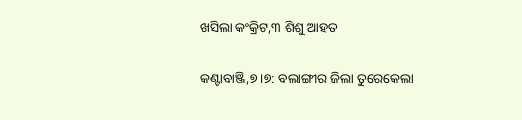ଖସିଲା କଂକ୍ରିଟ,୩ ଶିଶୁ ଆହତ

କଣ୍ଟାବାଞ୍ଜି,୭।୭: ବଲାଙ୍ଗୀର ଜିଲା ତୁରେକେଲା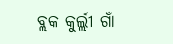ବ୍ଲକ କୁର୍ଲ୍ଲୀ ଗାଁ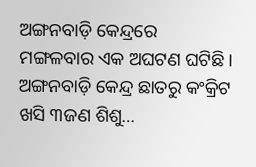ଅଙ୍ଗନବାଡ଼ି କେନ୍ଦ୍ରରେ ମଙ୍ଗଳବାର ଏକ ଅଘଟଣ ଘଟିଛି। ଅଙ୍ଗନବାଡ଼ି କେନ୍ଦ୍ର ଛାତରୁ କଂକ୍ରିଟ ଖସି ୩ଜଣ ଶିଶୁ…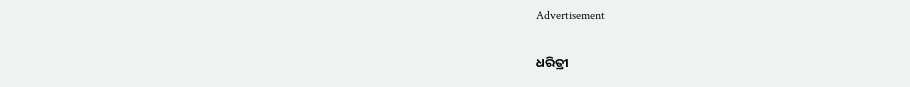Advertisement

ଧରିତ୍ରୀ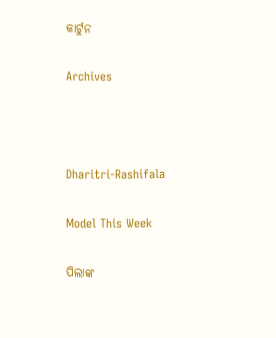କାର୍ଟୁନ

Archives



Dharitri-Rashifala

Model This Week

ପିଲାଙ୍କ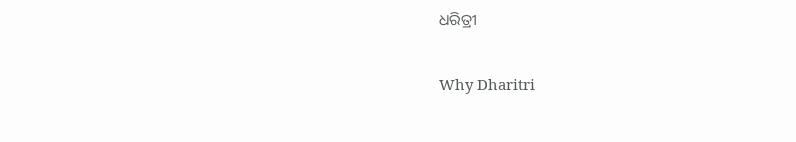ଧରିତ୍ରୀ

Why Dharitri